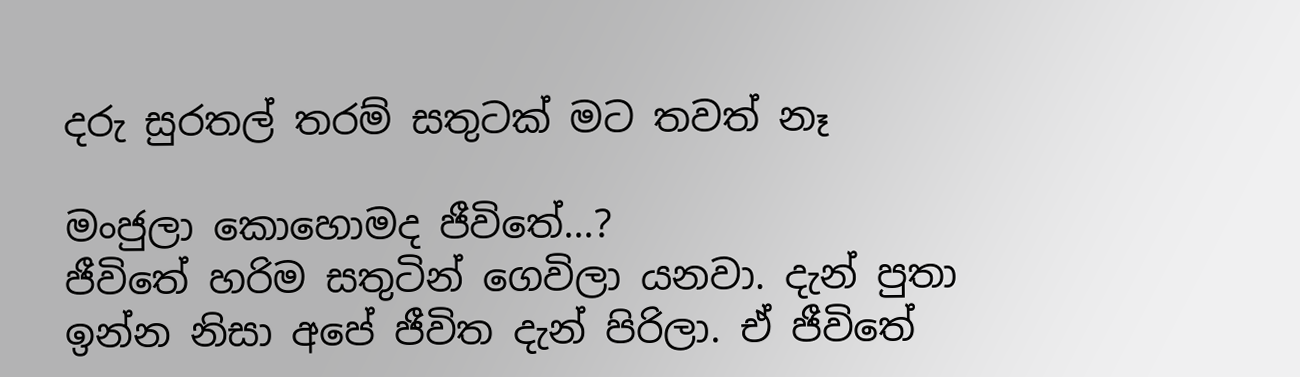දරු සුරතල් තරම් සතුටක් මට තවත් නෑ

මංජුලා කොහොමද ජීවිතේ...?
ජීවිතේ හරිම සතුටින් ගෙවිලා යනවා. දැන් පුතා ඉන්න නිසා අපේ ජීවිත දැන් පිරිලා. ඒ ජීවිතේ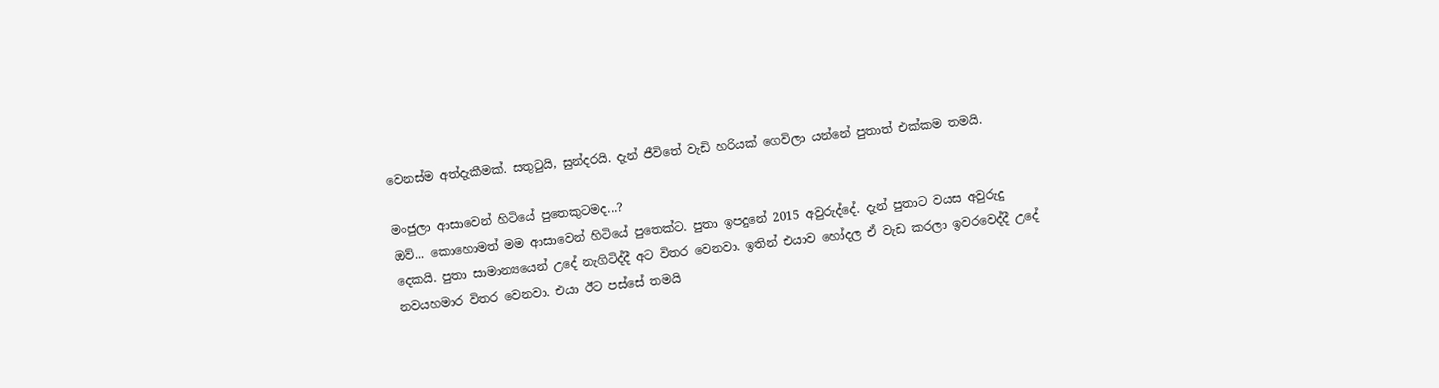වෙනස්ම අත්දැකීමක්. සතුටුයි, සුන්දරයි. දැන් ජීවිතේ වැඩි හරියක් ගෙවිලා යන්නේ පුතාත් එක්කම තමයි.

මංජුලා ආසාවෙන් හිටියේ පුතෙකුටමද...?
ඔව්... කොහොමත් මම ආසාවෙන් හිටියේ පුතෙක්ට. පුතා ඉපදුනේ 2015 අවුරුද්දේ. දැන් පුතාට වයස අවුරුදු දෙකයි. පුතා සාමාන්‍යයෙන් උදේ නැගිටිද්දී අට විතර වෙනවා. ඉතින් එයාව හෝදල ඒ වැඩ කරලා ඉවරවෙද්දී උදේ නවයහමාර විතර වෙනවා. එයා ඊට පස්සේ තමයි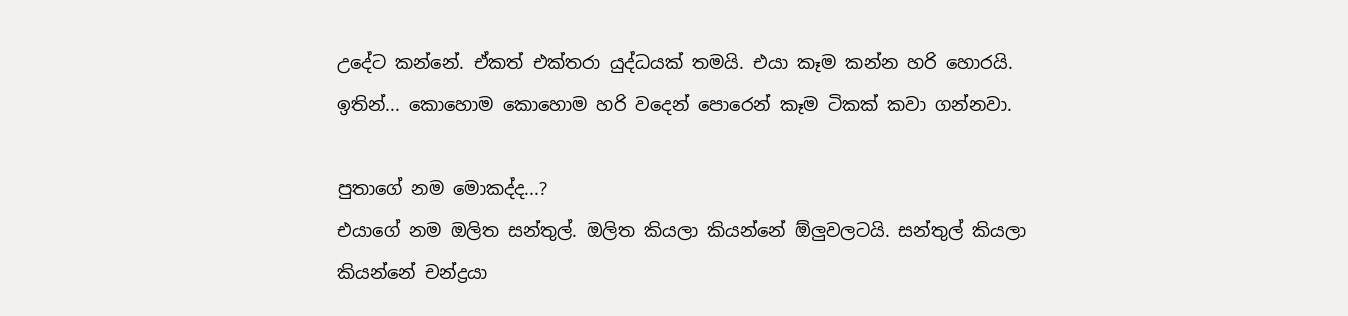උදේට කන්නේ. ඒකත් එක්තරා යුද්ධයක් තමයි. එයා කෑම කන්න හරි හොරයි. ඉතින්... කොහොම කොහොම හරි වදෙන් පොරෙන් කෑම ටිකක් කවා ගන්නවා.

පුතාගේ නම මොකද්ද...?
එයාගේ නම ඔලිත සන්තුල්. ඔලිත කියලා කියන්නේ ඕලුවලටයි. සන්තුල් කියලා කියන්නේ චන්ද්‍රයා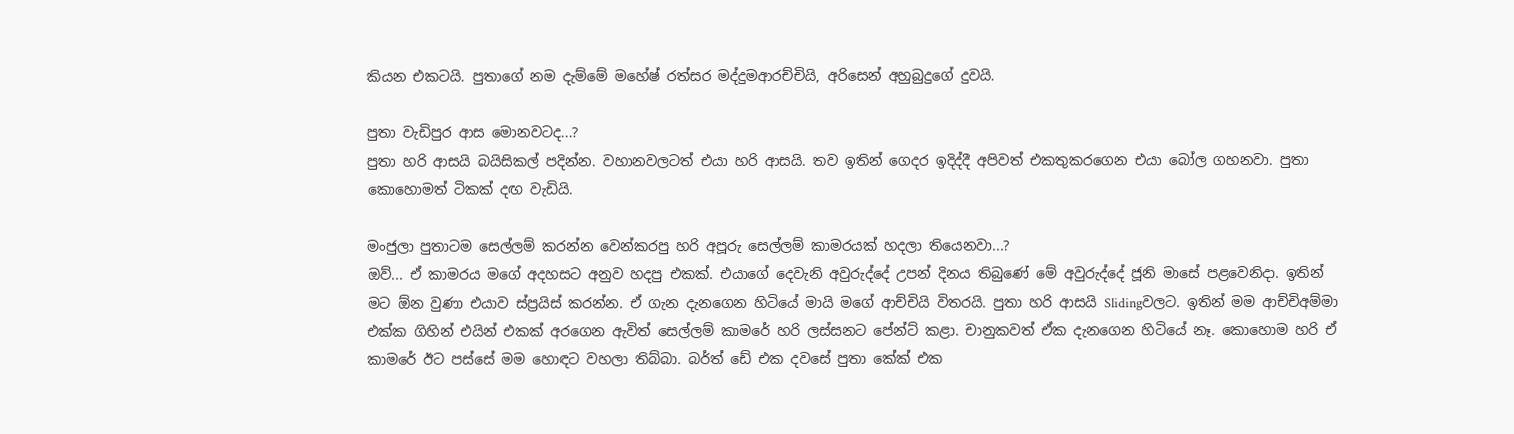කියන එකටයි. පුතාගේ නම දැම්මේ මහේෂ් රත්සර මද්දුමආරච්චියි, අරිසෙන් අහුබුදුගේ දුවයි.

පුතා වැඩිපුර ආස මොනවටද...?
පුතා හරි ආසයි බයිසිකල් පදින්න. වහානවලටත් එයා හරි ආසයි. තව ඉතින් ගෙදර ඉදිද්දී අපිවත් එකතුකරගෙන එයා බෝල ගහනවා. පුතා කොහොමත් ටිකක් දඟ වැඩියි.

මංජුලා පුතාටම සෙල්ලම් කරන්න වෙන්කරපු හරි අපූරු සෙල්ලම් කාමරයක් හදලා තියෙනවා...?
ඔව්... ඒ කාමරය මගේ අදහසට අනුව හදපු එකක්. එයාගේ දෙවැනි අවුරුද්දේ උපන් දිනය තිබුණේ මේ අවුරුද්දේ ජූනි මාසේ පළවෙනිදා. ඉතින් මට ඕන වුණා එයාව ස්ප්‍රයිස් කරන්න. ඒ ගැන දැනගෙන හිටියේ මායි මගේ ආච්චියි විතරයි. පුතා හරි ආසයි Slidingවලට. ඉතින් මම ආච්චිඅම්මා එක්ක ගිහින් එයින් එකක් අරගෙන ඇවිත් සෙල්ලම් කාමරේ හරි ලස්සනට පේන්ට් කළා. චානුකවත් ඒක දැනගෙන හිටියේ නෑ. කොහොම හරි ඒ කාමරේ ඊට පස්සේ මම හොඳට වහලා තිබ්බා. බර්ත් ඩේ එක දවසේ පුතා කේක් එක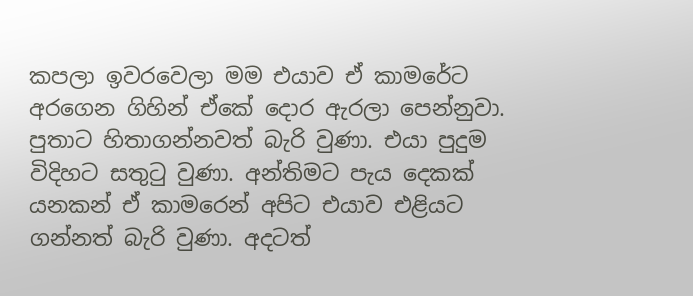කපලා ඉවරවෙලා මම එයාව ඒ කාමරේට අරගෙන ගිහින් ඒකේ දොර ඇරලා පෙන්නුවා. පුතාට හිතාගන්නවත් බැරි වුණා. එයා පුදුම විදිහට සතුටු වුණා. අන්තිමට පැය දෙකක් යනකන් ඒ කාමරෙන් අපිට එයාව එළියට ගන්නත් බැරි වුණා. අදටත්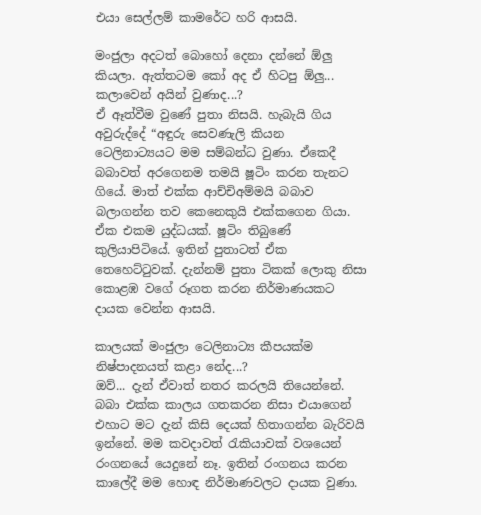එයා සෙල්ලම් කාමරේට හරි ආසයි.

මංජුලා අදටත් බොහෝ දෙනා දන්නේ ඕලු කියලා. ඇත්තටම කෝ අද ඒ හිටපු ඕලු... කලාවෙන් අයින් වුණාද...?
ඒ ඈත්වීම වුණේ පුතා නිසයි. හැබැයි ගිය අවුරුද්දේ “අඳුරු සෙවණැලි කියන ටෙලිනාට්‍යයට මම සම්බන්ධ වුණා. ඒකෙදී බබාවත් අරගෙනම තමයි ෂූටිං කරන තැනට ගියේ. මාත් එක්ක ආච්චිඅම්මයි බබාව බලාගන්න තව කෙනෙකුයි එක්කගෙන ගියා. ඒක එකම යුද්ධයක්. ෂූටිං තිබුණේ කුලියාපිටියේ. ඉතින් පුතාටත් ඒක තෙහෙට්ටුවක්. දැන්නම් පුතා ටිකක් ලොකු නිසා කොළඹ වගේ රූගත කරන නිර්මාණයකට දායක වෙන්න ආසයි.

කාලයක් මංජුලා ටෙලිනාට්‍ය කීපයක්ම නිෂ්පාදනයත් කළා නේද...?
ඔව්... දැන් ඒවාත් නතර කරලයි තියෙන්නේ. බබා එක්ක කාලය ගතකරන නිසා එයාගෙන් එහාට මට දැන් කිසි දෙයක් හිතාගන්න බැරිවයි ඉන්නේ. මම කවදාවත් රැකියාවක් වශයෙන් රංගනයේ යෙදුනේ නෑ. ඉතින් රංගනය කරන කාලේදී මම හොඳ නිර්මාණවලට දායක වුණා.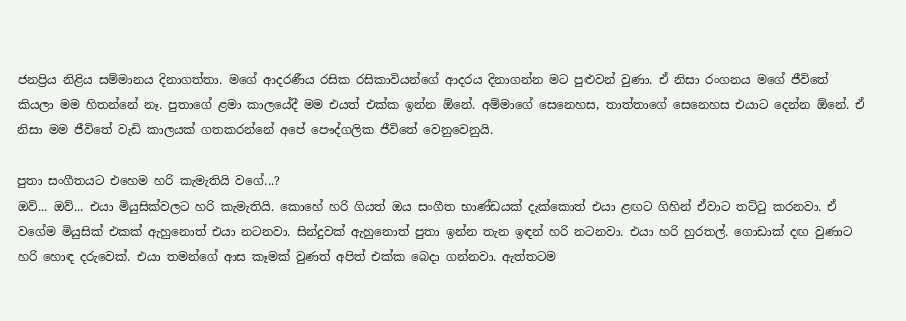ජනප්‍රිය නිළිය සම්මානය දිනාගත්තා. මගේ ආදරණීය රසික රසිකාවියන්ගේ ආදරය දිනාගන්න මට පුළුවන් වුණා. ඒ නිසා රංගනය මගේ ජීවිතේ කියලා මම හිතන්නේ නෑ. පුතාගේ ළමා කාලයේදී මම එයත් එක්ක ඉන්න ඕනේ. අම්මාගේ සෙනෙහස, තාත්තාගේ සෙනෙහස එයාට දෙන්න ඕනේ. ඒ නිසා මම ජීවිතේ වැඩි කාලයක් ගතකරන්නේ අපේ පෞද්ගලික ජීවිතේ වෙනුවෙනුයි.

පුතා සංගීතයට එහෙම හරි කැමැතියි වගේ...?
ඔව්... ඔව්... එයා මියුසික්වලට හරි කැමැතියි. කොහේ හරි ගියත් ඔය සංගීත භාණ්ඩයක් දැක්කොත් එයා ළඟට ගිහින් ඒවාට තට්ටු කරනවා. ඒ වගේම මියුසික් එකක් ඇහුනොත් එයා නටනවා. සින්දුවක් ඇහුනොත් පුතා ඉන්න තැන ඉඳන් හරි නටනවා. එයා හරි හුරතල්. ගොඩාක් දඟ වුණාට හරි හොඳ දරුවෙක්. එයා තමන්ගේ ආස කෑමක් වුණත් අපිත් එක්ක බෙදා ගන්නවා. ඇත්තටම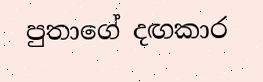පුතාගේ දඟකාර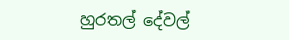හුරතල් දේවල්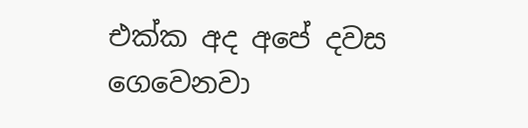එක්ක අද අපේ දවස ගෙවෙනවා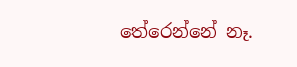තේරෙන්නේ නෑ.